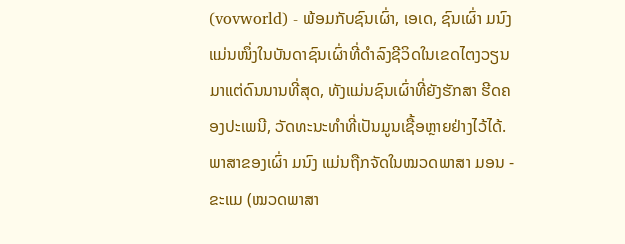(vovworld) - ພ້ອມກັບຊົນເຜົ່າ, ເອເດ, ຊົນເຜົ່າ ມນົງ ແມ່ນໜຶ່ງໃນບັນດາຊົນເຜົ່າທີ່ດຳລົງຊີວິດໃນເຂດໄຕງວຽນມາແຕ່ດົນນານທີ່ສຸດ, ທັງແມ່ນຊົນເຜົ່າທີ່ຍັງຮັກສາ ຮີດຄອງປະເພນີ, ວັດທະນະທຳທີ່ເປັນມູນເຊື້ອຫຼາຍຢ່າງໄວ້ໄດ້. ພາສາຂອງເຜົ່າ ມນົງ ແມ່ນຖືກຈັດໃນໝວດພາສາ ມອນ - ຂະແມ (ໝວດພາສາ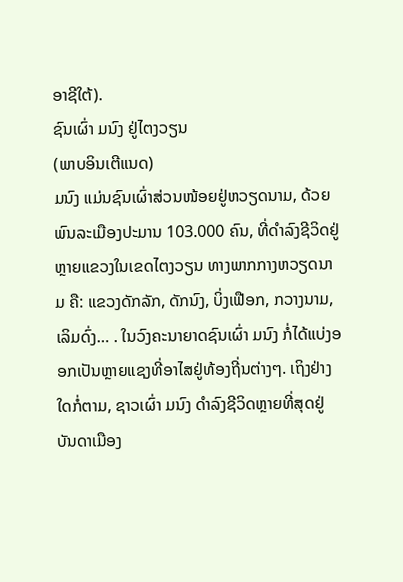ອາຊີໃຕ້).
ຊົນເຜົ່າ ມນົງ ຢູ່ໄຕງວຽນ
(ພາບອິນເຕີແນດ)
ມນົງ ແມ່ນຊົນເຜົ່າສ່ວນໜ້ອຍຢູ່ຫວຽດນາມ, ດ້ວຍພົນລະເມືອງປະມານ 103.000 ຄົນ, ທີ່ດຳລົງຊີວິດຢູ່ຫຼາຍແຂວງໃນເຂດໄຕງວຽນ ທາງພາກກາງຫວຽດນາມ ຄື: ແຂວງດັກລັກ, ດັກນົງ, ບິ່ງເຟືອກ, ກວາງນາມ, ເລິມດົ່ງ… . ໃນວົງຄະນາຍາດຊົນເຜົ່າ ມນົງ ກໍ່ໄດ້ແບ່ງອອກເປັນຫຼາຍແຊງທີ່ອາໄສຢູ່ທ້ອງຖີ່ນຕ່າງໆ. ເຖິງຢ່າງໃດກໍ່ຕາມ, ຊາວເຜົ່າ ມນົງ ດຳລົງຊີວິດຫຼາຍທີ່ສຸດຢູ່ບັນດາເມືອງ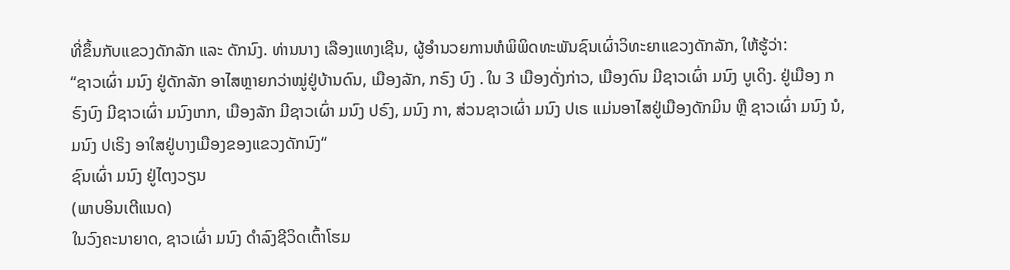ທີ່ຂຶ້ນກັບແຂວງດັກລັກ ແລະ ດັກນົງ. ທ່ານນາງ ເລືອງແທງເຊີນ, ຜູ້ອຳນວຍການຫໍພິພິດທະພັນຊົນເຜົ່າວິທະຍາແຂວງດັກລັກ, ໃຫ້ຮູ້ວ່າ:
“ຊາວເຜົ່າ ມນົງ ຢູ່ດັກລັກ ອາໄສຫຼາຍກວ່າໝູ່ຢູ່ບ້ານດົນ, ເມືອງລັກ, ກຣົງ ບົງ . ໃນ 3 ເມືອງດັ່ງກ່າວ, ເມືອງດົນ ມີຊາວເຜົ່າ ມນົງ ບູເດິງ. ຢູ່ເມືອງ ກຣົງບົງ ມີຊາວເຜົ່າ ມນົງເກກ, ເມືອງລັກ ມີຊາວເຜົ່າ ມນົງ ປຣົງ, ມນົງ ກາ, ສ່ວນຊາວເຜົ່າ ມນົງ ປເຣ ແມ່ນອາໄສຢູ່ເມືອງດັກມິນ ຫຼື ຊາວເຜົ່າ ມນົງ ນໍ, ມນົງ ປເຣິງ ອາໃສຢູ່ບາງເມືອງຂອງແຂວງດັກນົງ“
ຊົນເຜົ່າ ມນົງ ຢູ່ໄຕງວຽນ
(ພາບອິນເຕີແນດ)
ໃນວົງຄະນາຍາດ, ຊາວເຜົ່າ ມນົງ ດຳລົງຊີວິດເຕົ້າໂຮມ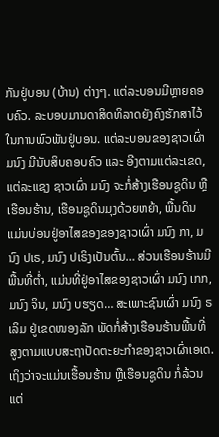ກັນຢູ່ບອນ (ບ້ານ) ຕ່າງໆ. ແຕ່ລະບອນມີຫຼາຍຄອບຄົວ. ລະບອບມານດາສິດທິລາດຍັງຄົງຮັກສາໄວ້ໃນການພົວພັນຢູ່ບອນ. ແຕ່ລະບອນຂອງຊາວເຜົ່າ ມນົງ ມີນັບສິບຄອບຄົວ ແລະ ອີງຕາມແຕ່ລະເຂດ, ແຕ່ລະແຊງ ຊາວເຜົ່າ ມນົງ ຈະກໍ່ສ້າງເຮືອນຊູດິນ ຫຼືເຮືອນຮ້ານ, ເຮືອນຊູດິນມຸງດ້ວຍຫຍ້າ, ພື້ນດິນ ແມ່ນບ່ອນຢູ່ອາໄສຂອງຂອງຊາວເຜົ່າ ມນົງ ກາ, ມນົງ ປເຣ, ມນົງ ປເຣິງເປັນຕົ້ນ… ສ່ວນເຮືອນຮ້ານມີພື້ນທີ່ຕ່ຳ, ແມ່ນທີ່ຢູ່ອາໄສຂອງຊາວເຜົ່າ ມນົງ ເກກ, ມນົງ ຈິນ, ມນົງ ບຮຽດ… ສະເພາະຊົນເຜົ່າ ມນົງ ຣເລິມ ຢູ່ເຂດໜອງລັກ ພັດກໍ່ສ້າງເຮືອນຮ້ານພື້ນທີ່ສູງຕາມແບບສະຖາປັດຕະຍະກຳຂອງຊາວເຜົ່າເອເດ. ເຖິງວ່າຈະແມ່ນເຮື້ອນຮ້ານ ຫຼືເຮືອນຊູດິນ ກໍ່ລ້ວນແຕ່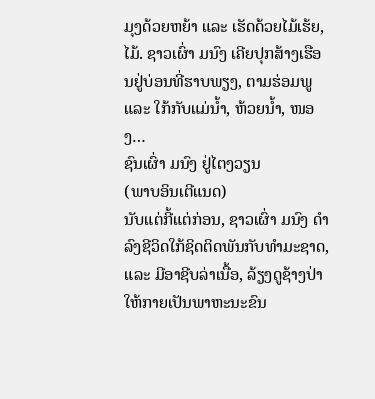ມຸງດ້ວຍຫຍ້າ ແລະ ເຮັດດ້ວຍໄມ້ເຮ້ຍ, ໄມ້. ຊາວເຜົ່າ ມນົງ ເຄີຍປຸກສ້າງເຮືອນຢູ່ບ່ອນທີ່ຮາບພຽງ, ຕາມຮ່ອມພູ ແລະ ໃກ້ກັບແມ່ນ້ຳ, ຫ້ວຍນ້ຳ, ໜອງ…
ຊົນເຜົ່າ ມນົງ ຢູ່ໄຕງວຽນ
(ພາບອິນເຕີແນດ)
ນັບແຕ່ກີ້ແຕ່ກ່ອນ, ຊາວເຜົ່າ ມນົງ ດຳລົງຊີວິດໃກ້ຊິດຕິດພັນກັບທຳມະຊາດ, ແລະ ມີອາຊີບລ່າເນື້ອ, ລ້ຽງດູຊ້າງປ່າໃຫ້ກາຍເປັນພາຫະນະຂົນ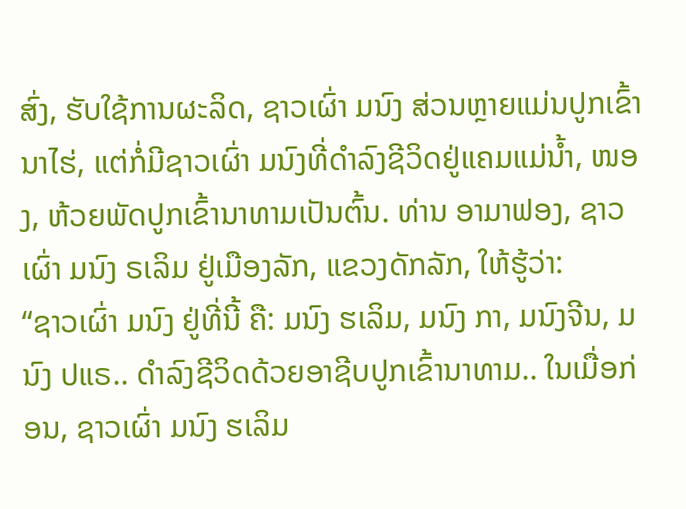ສົ່ງ, ຮັບໃຊ້ການຜະລິດ, ຊາວເຜົ່າ ມນົງ ສ່ວນຫຼາຍແມ່ນປູກເຂົ້ານາໄຮ່, ແຕ່ກໍ່ມີຊາວເຜົ່າ ມນົງທີ່ດຳລົງຊີວິດຢູ່ແຄມແມ່ນ້ຳ, ໜອງ, ຫ້ວຍພັດປູກເຂົ້ານາທາມເປັນຕົ້ນ. ທ່ານ ອາມາຟອງ, ຊາວເຜົ່າ ມນົງ ຣເລິມ ຢູ່ເມືອງລັກ, ແຂວງດັກລັກ, ໃຫ້ຮູ້ວ່າ:
“ຊາວເຜົ່າ ມນົງ ຢູ່ທີ່ນີ້ ຄື: ມນົງ ຮເລິມ, ມນົງ ກາ, ມນົງຈີນ, ມນົງ ປແຣ.. ດຳລົງຊີວິດດ້ວຍອາຊີບປູກເຂົ້ານາທາມ.. ໃນເມື່ອກ່ອນ, ຊາວເຜົ່າ ມນົງ ຮເລິມ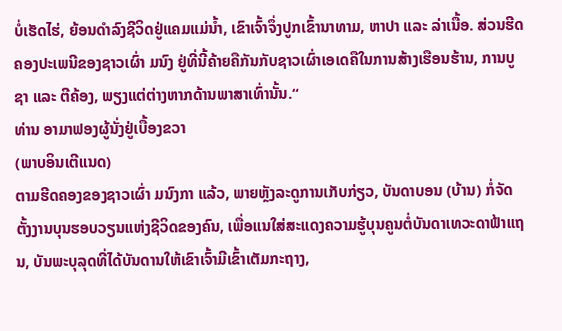ບໍ່ເຮັດໄຮ່, ຍ້ອນດຳລົງຊີວິດຢູ່ແຄມແມ່ນ້ຳ, ເຂົາເຈົ້າຈຶ່ງປູກເຂົ້ານາທາມ, ຫາປາ ແລະ ລ່າເນື້ອ. ສ່ວນຮີດຄອງປະເພນີຂອງຊາວເຜົ່າ ມນົງ ຢູ່ທີ່ນີ້ຄ້າຍຄືກັນກັບຊາວເຜົ່າເອເດຄືໃນການສ້າງເຮືອນຮ້ານ, ການບູຊາ ແລະ ຕີຄ້ອງ, ພຽງແຕ່ຕ່າງຫາກດ້ານພາສາເທົ່ານັ້ນ.“
ທ່ານ ອາມາຟອງຜູ້ນັ່ງຢູ່ເບື້ອງຂວາ
(ພາບອິນເຕີແນດ)
ຕາມຮີດຄອງຂອງຊາວເຜົ່າ ມນົງກາ ແລ້ວ, ພາຍຫຼັງລະດູການເກັບກ່ຽວ, ບັນດາບອນ (ບ້ານ) ກໍ່ຈັດຕັ້ງງານບຸນຮອບວຽນແຫ່ງຊີວິດຂອງຄົນ, ເພື່ອແນໃສ່ສະແດງຄວາມຮູ້ບຸນຄູນຕໍ່ບັນດາເທວະດາຟ້າແຖນ, ບັນພະບຸລຸດທີ່ໄດ້ບັນດານໃຫ້ເຂົາເຈົ້າມີເຂົ້າເຕັມກະຖາງ,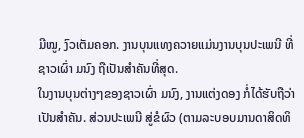ມີໝູ, ງົວເຕັມຄອກ. ງານບຸນແທງຄວາຍແມ່ນງານບຸນປະເພນີ ທີ່ຊາວເຜົ່າ ມນົງ ຖືເປັນສຳຄັນທີ່ສຸດ.
ໃນງານບຸນຕ່າງໆຂອງຊາວເຜົ່າ ມນົງ, ງານແຕ່ງດອງ ກໍ່ໄດ້ຮັບຖືວ່າເປັນສຳຄັນ. ສ່ວນປະເພນີ ສູ່ຂໍຜົວ (ຕາມລະບອບມານດາສິດທິ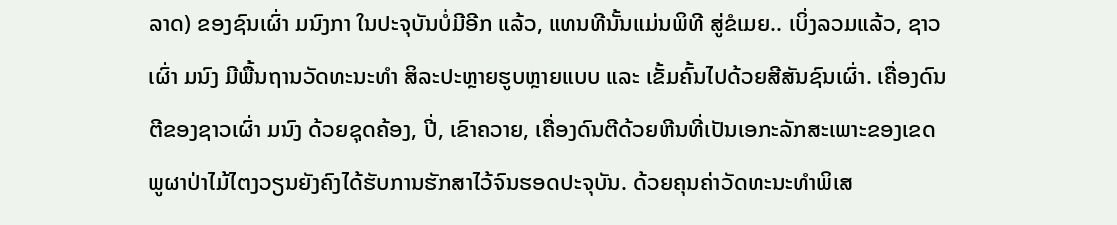ລາດ) ຂອງຊົນເຜົ່າ ມນົງກາ ໃນປະຈຸບັນບໍ່ມີອີກ ແລ້ວ, ແທນທີນັ້ນແມ່ນພິທີ ສູ່ຂໍເມຍ.. ເບິ່ງລວມແລ້ວ, ຊາວເຜົ່າ ມນົງ ມີພື້ນຖານວັດທະນະທຳ ສິລະປະຫຼາຍຮູບຫຼາຍແບບ ແລະ ເຂັ້ມຄົ້ນໄປດ້ວຍສີສັນຊົນເຜົ່າ. ເຄື່ອງດົນຕີຂອງຊາວເຜົ່າ ມນົງ ດ້ວຍຊຸດຄ້ອງ, ປີ່, ເຂົາຄວາຍ, ເຄື່ອງດົນຕີດ້ວຍຫີນທີ່ເປັນເອກະລັກສະເພາະຂອງເຂດພູຜາປ່າໄມ້ໄຕງວຽນຍັງຄົງໄດ້ຮັບການຮັກສາໄວ້ຈົນຮອດປະຈຸບັນ. ດ້ວຍຄຸນຄ່າວັດທະນະທຳພິເສ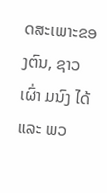ດສະເພາະຂອງຕົນ, ຊາວເຜົ່າ ມນົງ ໄດ້ ແລະ ພວ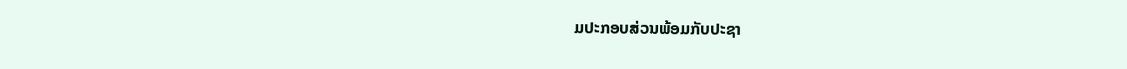ມປະກອບສ່ວນພ້ອມກັບປະຊາ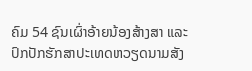ຄົມ 54 ຊົນເຜົ່າອ້າຍນ້ອງສ້າງສາ ແລະ ປົກປັກຮັກສາປະເທດຫວຽດນາມສັງ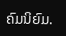ຄົມນິຍົມ.